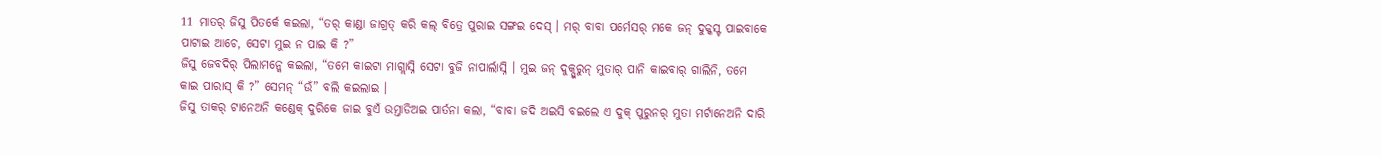11 ମାତର୍ ଜିସୁ ପିତର୍କେ କଇଲା, “ତର୍ କାଣ୍ଡା ଜାଗ୍ରତ୍ କରି କଲ୍ ବିତ୍ରେ ପୁରାଇ ସଙ୍ଗଇ ଦେସ୍ । ମର୍ ବାବା ପର୍ମେସର୍ ମକେ ଜନ୍ ଦୁକ୍କସ୍ଟ ପାଇବାକେ ପାଟାଇ ଆଚେ, ସେଟା ମୁଇ ନ ପାଇ କି ?”
ଜିସୁ ଜେବଦିର୍ ପିଲାମନ୍କେ କଇଲା, “ତମେ କାଇଟା ମାଗ୍ଲାସ୍ନି ସେଟା ବୁଜି ନାପାର୍ଲାସ୍ନି । ମୁଇ ଜନ୍ ଦୁକ୍ପୁରୁନ୍ ମୁତାର୍ ପାନି କାଇବାର୍ ଗାଲିନି, ତମେ କାଇ ପାରାସ୍ କି ?” ସେମନ୍ “ଉଁ” ବଲି କଇଲାଇ ।
ଜିସୁ ତାକର୍ ଟାନେଅନି କଣ୍ଡେକ୍ ଦୁରିକେ ଜାଇ ବୁଏଁ ଉମ୍ତାଡିଅଇ ପାର୍ତନା କଲା, “ବାବା ଜଦି ଅଇସି ବଇଲେ ଏ ଦୁକ୍ ପୁରୁନର୍ ମୁତା ମର୍ଟାନେଅନି ଦାରି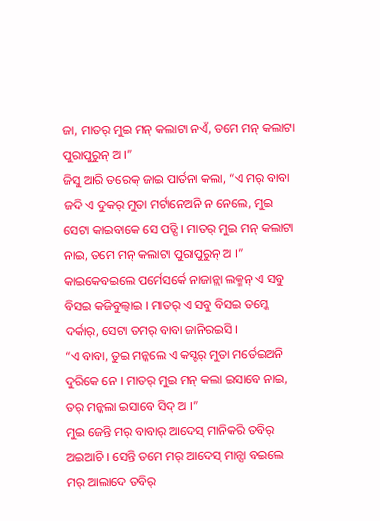ଜା, ମାତର୍ ମୁଇ ମନ୍ କଲାଟା ନଏଁ, ତମେ ମନ୍ କଲାଟା ପୁରାପୁରୁନ୍ ଅ ।”
ଜିସୁ ଆରି ତରେକ୍ ଜାଇ ପାର୍ତନା କଲା, “ଏ ମର୍ ବାବା ଜଦି ଏ ଦୁକର୍ ମୁତା ମର୍ଟାନେଅନି ନ ନେଲେ, ମୁଇ ସେଟା କାଇବାକେ ସେ ପଡ୍ସି । ମାତର୍ ମୁଇ ମନ୍ କଲାଟା ନାଇ, ତମେ ମନ୍ କଲାଟା ପୁରାପୁରୁନ୍ ଅ ।”
କାଇକେବଇଲେ ପର୍ମେସର୍କେ ନାଜାନ୍ଲା ଲକ୍ମନ୍ ଏ ସବୁ ବିସଇ କଜିବୁଲ୍ବାଇ । ମାତର୍ ଏ ସବୁ ବିସଇ ତମ୍କେ ଦର୍କାର୍, ସେଟା ତମର୍ ବାବା ଜାନିରଇସି ।
“ଏ ବାବା, ତୁଇ ମନ୍କଲେ ଏ କସ୍ଟର୍ ମୁତା ମର୍ତେଇଅନି ଦୁରିକେ ନେ । ମାତର୍ ମୁଇ ମନ୍ କଲା ଇସାବେ ନାଇ, ତର୍ ମନ୍କଲା ଇସାବେ ସିଦ୍ ଅ ।”
ମୁଇ ଜେନ୍ତି ମର୍ ବାବାର୍ ଆଦେସ୍ ମାନିକରି ତବିର୍ ଅଇଆଚି । ସେନ୍ତି ତମେ ମର୍ ଆଦେସ୍ ମାନ୍ସା ବଇଲେ ମର୍ ଆଲାଦେ ତବିର୍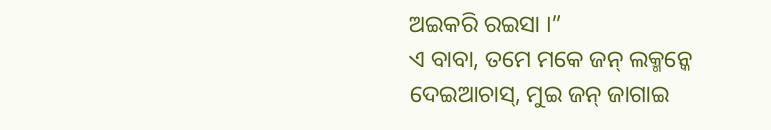ଅଇକରି ରଇସା ।”
ଏ ବାବା, ତମେ ମକେ ଜନ୍ ଲକ୍ମନ୍କେ ଦେଇଆଚାସ୍, ମୁଇ ଜନ୍ ଜାଗାଇ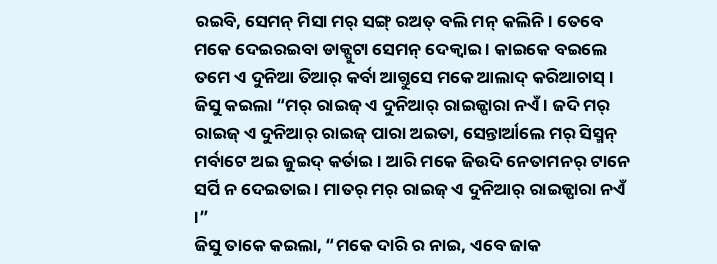ରଇବି, ସେମନ୍ ମିସା ମର୍ ସଙ୍ଗ୍ ରଅତ୍ ବଲି ମନ୍ କଲିନି । ତେବେ ମକେ ଦେଇରଇବା ଡାକ୍ପୁଟା ସେମନ୍ ଦେକ୍ବାଇ । କାଇକେ ବଇଲେ ତମେ ଏ ଦୁନିଆ ତିଆର୍ କର୍ବା ଆଗ୍ତୁସେ ମକେ ଆଲାଦ୍ କରିଆଚାସ୍ ।
ଜିସୁ କଇଲା “ମର୍ ରାଇଜ୍ ଏ ଦୁନିଆର୍ ରାଇଜ୍ପାରା ନଏଁ । ଜଦି ମର୍ ରାଇଜ୍ ଏ ଦୁନିଆର୍ ରାଇଜ୍ ପାରା ଅଇତା, ସେନ୍ତାର୍ଆଲେ ମର୍ ସିସ୍ମନ୍ ମର୍ବାଟେ ଅଇ ଜୁଇଦ୍ କର୍ତାଇ । ଆରି ମକେ ଜିଉଦି ନେତାମନର୍ ଟାନେ ସର୍ପି ନ ଦେଇତାଇ । ମାତର୍ ମର୍ ରାଇଜ୍ ଏ ଦୁନିଆର୍ ରାଇଜ୍ପାରା ନଏଁ ।”
ଜିସୁ ତାକେ କଇଲା, “ମକେ ଦାରି ର ନାଇ, ଏବେ ଜାକ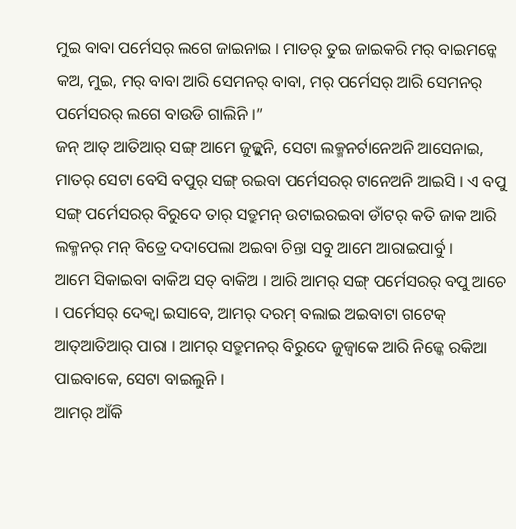ମୁଇ ବାବା ପର୍ମେସର୍ ଲଗେ ଜାଇନାଇ । ମାତର୍ ତୁଇ ଜାଇକରି ମର୍ ବାଇମନ୍କେ କଅ, ମୁଇ, ମର୍ ବାବା ଆରି ସେମନର୍ ବାବା, ମର୍ ପର୍ମେସର୍ ଆରି ସେମନର୍ ପର୍ମେସରର୍ ଲଗେ ବାଉଡି ଗାଲିନି ।”
ଜନ୍ ଆତ୍ ଆତିଆର୍ ସଙ୍ଗ୍ ଆମେ ଜୁଜ୍ଲୁନି, ସେଟା ଲକ୍ମନର୍ଟାନେଅନି ଆସେନାଇ, ମାତର୍ ସେଟା ବେସି ବପୁର୍ ସଙ୍ଗ୍ ରଇବା ପର୍ମେସରର୍ ଟାନେଅନି ଆଇସି । ଏ ବପୁ ସଙ୍ଗ୍ ପର୍ମେସରର୍ ବିରୁଦେ ତାର୍ ସତ୍ରୁମନ୍ ଉଟାଇରଇବା ଡାଁଟର୍ କତି ଜାକ ଆରି ଲକ୍ମନର୍ ମନ୍ ବିତ୍ରେ ଦଦାପେଲା ଅଇବା ଚିନ୍ତା ସବୁ ଆମେ ଆରାଇପାର୍ବୁ ।
ଆମେ ସିକାଇବା ବାକିଅ ସତ୍ ବାକିଅ । ଆରି ଆମର୍ ସଙ୍ଗ୍ ପର୍ମେସରର୍ ବପୁ ଆଚେ । ପର୍ମେସର୍ ଦେକ୍ବା ଇସାବେ, ଆମର୍ ଦରମ୍ ବଲାଇ ଅଇବାଟା ଗଟେକ୍ ଆତ୍ଆତିଆର୍ ପାରା । ଆମର୍ ସତ୍ରୁମନର୍ ବିରୁଦେ ଜୁଜ୍ବାକେ ଆରି ନିଜ୍କେ ରକିଆ ପାଇବାକେ, ସେଟା ବାଇଲୁନି ।
ଆମର୍ ଆଁକି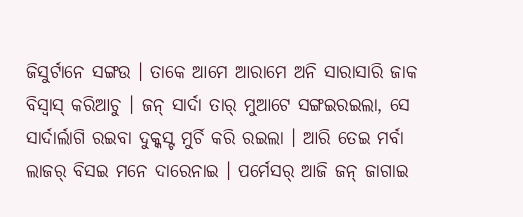ଜିସୁର୍ଟାନେ ସଙ୍ଗଉ । ତାକେ ଆମେ ଆରାମେ ଅନି ସାରାସାରି ଜାକ ବିସ୍ବାସ୍ କରିଆଚୁ । ଜନ୍ ସାର୍ଦା ତାର୍ ମୁଆଟେ ସଙ୍ଗଇରଇଲା, ସେ ସାର୍ଦାର୍ଲାଗି ରଇବା ଦୁକ୍କସ୍ଟ ମୁର୍ଚି କରି ରଇଲା । ଆରି ତେଇ ମର୍ବା ଲାଜର୍ ବିସଇ ମନେ ଦାରେନାଇ । ପର୍ମେସର୍ ଆଜି ଜନ୍ ଜାଗାଇ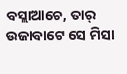ବସ୍ଲାଆଚେ, ତାର୍ ଉଜାବାଟେ ସେ ମିସା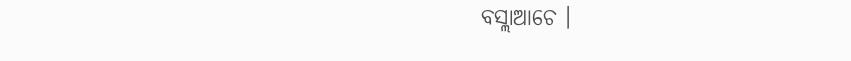ବସ୍ଲାଆଚେ ।